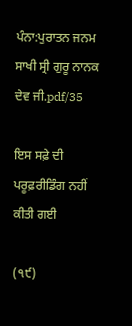ਪੰਨਾ:ਪੁਰਾਤਨ ਜਨਮ ਸਾਖੀ ਸ੍ਰੀ ਗੁਰੂ ਨਾਨਕ ਦੇਵ ਜੀ.pdf/35

ਇਸ ਸਫ਼ੇ ਦੀ ਪਰੂਫ਼ਰੀਡਿੰਗ ਨਹੀਂ ਕੀਤੀ ਗਈ

(੧੯)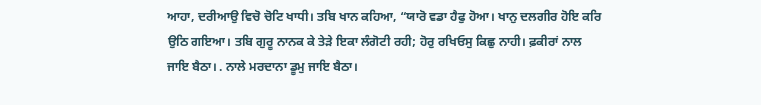ਆਹਾ, ਦਰੀਆਉ ਵਿਚੋ ਚੋਟਿ ਖਾਧੀ। ਤਬਿ ਖਾਨ ਕਹਿਆ, “ਯਾਰੋ ਵਡਾ ਹੈਫੁ ਹੋਆ। ਖਾਨੁ ਦਲਗੀਰ ਹੋਇ ਕਰਿ ਉਠਿ ਗਇਆ। ਤਬਿ ਗੁਰੂ ਨਾਨਕ ਕੇ ਤੇੜੇ ਇਕਾ ਲੰਗੋਟੀ ਰਹੀ; ਹੋਰੁ ਰਖਿਓਸੁ ਕਿਛੁ ਨਾਹੀ। ਫ਼ਕੀਰਾਂ ਨਾਲ ਜਾਇ ਬੈਠਾ। . ਨਾਲੇ ਮਰਦਾਨਾ ਡੂਮੁ ਜਾਇ ਬੈਠਾ।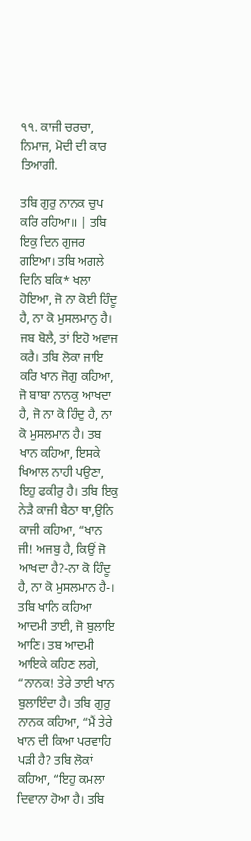੧੧. ਕਾਜੀ ਚਰਚਾ, ਨਿਮਾਜ, ਮੋਦੀ ਦੀ ਕਾਰ ਤਿਆਗੀ.

ਤਬਿ ਗੁਰੁ ਨਾਨਕ ਚੁਪ ਕਰਿ ਰਹਿਆ॥ | ਤਬਿ ਇਕੁ ਦਿਨ ਗੁਜਰ ਗਇਆ। ਤਬਿ ਅਗਲੇ ਦਿਨਿ ਬਕਿ* ਖਲਾ ਹੋਇਆ, ਜੋ ਨਾ ਕੋਈ ਹਿੰਦੂ ਹੈ, ਨਾ ਕੋ ਮੁਸਲਮਾਨੁ ਹੈ। ਜਬ ਬੋਲੈ, ਤਾਂ ਇਹੋ ਅਵਾਜ ਕਰੈ। ਤਬਿ ਲੋਕਾ ਜਾਇ ਕਰਿ ਖਾਨ ਜੋਗੁ ਕਹਿਆ, ਜੋ ਬਾਬਾ ਨਾਨਕੁ ਆਖਦਾ ਹੈ, ਜੋ ਨਾ ਕੋ ਹਿੰਦੁ ਹੈ, ਨਾ ਕੋ ਮੁਸਲਮਾਨ ਹੈ। ਤਬ ਖਾਨ ਕਹਿਆ, ਇਸਕੇ ਖਿਆਲ ਨਾਹੀ ਪਉਣਾ, ਇਹੁ ਫਕੀਰੁ ਹੈ। ਤਬਿ ਇਕੁ ਨੇੜੈ ਕਾਜੀ ਬੈਠਾ ਥਾ,ਉਨਿ ਕਾਜੀ ਕਹਿਆ, “ਖਾਨ ਜੀ! ਅਜਬੁ ਹੈ, ਕਿਉਂ ਜੋ ਆਖਦਾ ਹੈ?-ਨਾ ਕੋ ਹਿੰਦੂ ਹੈ, ਨਾ ਕੋ ਮੁਸਲਮਾਨ ਹੈ-। ਤਬਿ ਖਾਨਿ ਕਹਿਆ ਆਦਮੀ ਤਾਈ, ਜੋ ਬੁਲਾਇ ਆਣਿ। ਤਬ ਆਦਮੀ ਆਇਕੇ ਕਹਿਣ ਲਗੇ, “ਨਾਨਕ! ਤੇਰੇ ਤਾਈ ਖਾਨ ਬੁਲਾਇੰਦਾ ਹੈ। ਤਬਿ ਗੁਰੁ ਨਾਨਕ ਕਹਿਆ, “ਮੈਂ ਤੇਰੇ ਖਾਨ ਦੀ ਕਿਆ ਪਰਵਾਹਿ ਪੜੀ ਹੈ? ਤਬਿ ਲੋਕਾਂ ਕਹਿਆ, “ਇਹੁ ਕਮਲਾ ਦਿਵਾਨਾ ਹੋਆ ਹੈ। ਤਬਿ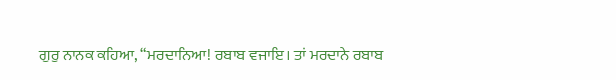ਗੁਰੁ ਨਾਨਕ ਕਹਿਆ, “ਮਰਦਾਨਿਆ! ਰਬਾਬ ਵਜਾਇ। ਤਾਂ ਮਰਦਾਨੇ ਰਬਾਬ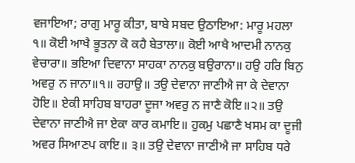ਵਜਾਇਆ; ਰਾਗੁ ਮਾਰੂ ਕੀਤਾ, ਬਾਬੇ ਸਬਦ ਉਠਾਇਆ: ਮਾਰੂ ਮਹਲਾ ੧॥ ਕੋਈ ਆਖੈ ਭੂਤਨਾ ਕੋ ਕਹੈ ਬੇਤਾਲਾ॥ ਕੋਈ ਆਖੈ ਆਦਮੀ ਨਾਨਕੁ ਵੇਚਾਰਾ॥ ਭਇਆ ਦਿਵਾਨਾ ਸਾਹਕਾ ਨਾਨਕੁ ਬਉਰਾਨਾ॥ ਹਉ ਹਰਿ ਬਿਨੁ ਅਵਰੁ ਨ ਜਾਨਾ॥੧॥ ਰਹਾਉ॥ ਤਉ ਦੇਵਾਨਾ ਜਾਣੀਐ ਜਾ ਕੇ ਦੇਵਾਨਾ ਹੋਇ॥ ਏਕੀ ਸਾਹਿਬ ਬਾਹਰਾ ਦੂਜਾ ਅਵਰੁ ਨ ਜਾਣੈ ਕੋਇ॥੨॥ ਤਉ ਦੇਵਾਨਾ ਜਾਣੀਐ ਜਾ ਏਕਾ ਕਾਰ ਕਮਾਇ॥ ਹੁਕਮੁ ਪਛਾਣੈ ਖਸਮ ਕਾ ਦੂਜੀ ਅਵਰ ਸਿਆਣਪ ਕਾਇ॥ ੩॥ ਤਉ ਦੇਵਾਨਾ ਜਾਣੀਐ ਜਾ ਸਾਹਿਬ ਧਰੇ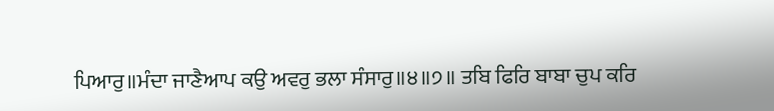ਪਿਆਰੁ॥ਮੰਦਾ ਜਾਣੈਆਪ ਕਉ ਅਵਰੁ ਭਲਾ ਸੰਸਾਰੁ॥੪॥੭॥ ਤਬਿ ਫਿਰਿ ਬਾਬਾ ਚੁਪ ਕਰਿ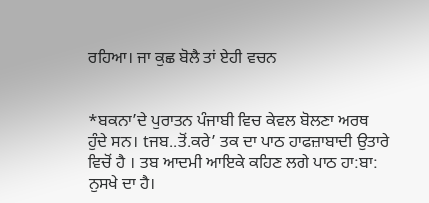ਰਹਿਆ। ਜਾ ਕੁਛ ਬੋਲੈ ਤਾਂ ਏਹੀ ਵਚਨ


*ਬਕਨਾ’ਦੇ ਪੁਰਾਤਨ ਪੰਜਾਬੀ ਵਿਚ ਕੇਵਲ ਬੋਲਣਾ ਅਰਥ ਹੁੰਦੇ ਸਨ। tਜਬ..ਤੋਂ.ਕਰੇ’ ਤਕ ਦਾ ਪਾਠ ਹਾਫਜ਼ਾਬਾਦੀ ਉਤਾਰੇ ਵਿਚੋਂ ਹੈ । ਤਬ ਆਦਮੀ ਆਇਕੇ ਕਹਿਣ ਲਗੇ ਪਾਠ ਹਾ:ਬਾ: ਨੁਸਖੇ ਦਾ ਹੈ।